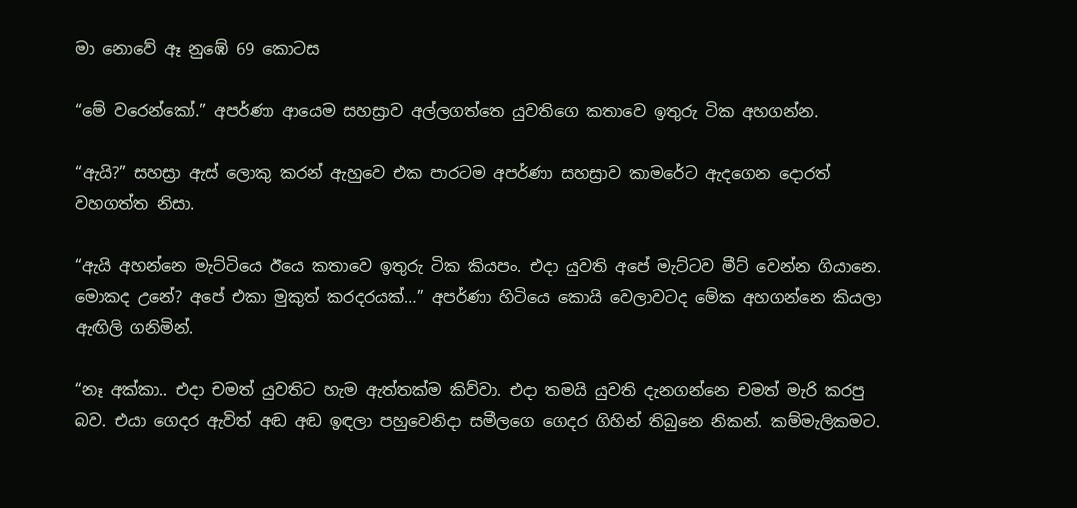මා නොවේ ඈ නුඹේ 69 කොටස

“මේ වරෙන්කෝ.” අපර්ණා ආයෙම සහස්‍රාව අල්ලගත්තෙ යුවතිගෙ කතාවෙ ඉතුරු ටික අහගන්න.

“ඇයි?” සහස්‍රා ඇස් ලොකු කරන් ඇහුවෙ එක පාරටම අපර්ණා සහස්‍රාව කාමරේට ඇදගෙන දොරත් වහගත්ත නිසා.

“ඇයි අහන්නෙ මැට්ටියෙ ඊයෙ කතාවෙ ඉතුරු ටික කියපං. එදා යුවති අපේ මැට්ටව මීට් වෙන්න ගියානෙ. මොකද උනේ? අපේ එකා මුකුත් කරදරයක්…” අපර්ණා හිටියෙ කොයි වෙලාවටද මේක අහගන්නෙ කියලා ඇඟිලි ගනිමින්.

“නෑ අක්කා.. එදා චමත් යුවතිට හැම ඇත්තක්ම කිව්වා. එදා තමයි යුවති දැනගන්නෙ චමත් මැරි කරපු බව. එයා ගෙදර ඇවිත් අඬ අඬ ඉඳලා පහුවෙනිදා සමීලගෙ ගෙදර ගිහින් තිබුනෙ නිකන්. කම්මැලිකමට.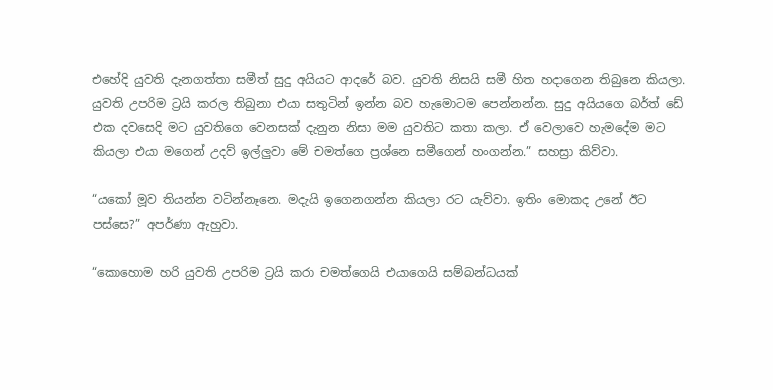එහේදි යුවති දැනගත්තා සමීත් සුදු අයියට ආදරේ බව. යුවති නිසයි සමී හිත හදාගෙන තිබුනෙ කියලා. යුවති උපරිම ට්‍රයි කරල තිබුනා එයා සතුටින් ඉන්න බව හැමොටම පෙන්නන්න. සුදු අයියගෙ බර්ත් ඩේ එක දවසෙදි මට යුවතිගෙ වෙනසක් දැනුන නිසා මම යුවතිට කතා කලා. ඒ වෙලාවෙ හැමදේම මට කියලා එයා මගෙන් උදව් ඉල්ලුවා මේ චමත්ගෙ ප්‍රශ්නෙ සමීගෙන් හංගන්න.” සහස්‍රා කිව්වා.

“යකෝ මූව තියන්න වටින්නෑනෙ. මදැයි ඉගෙනගන්න කියලා රට යැව්වා. ඉතිං මොකද උනේ ඊට පස්සෙ?” අපර්ණා ඇහුවා.

“කොහොම හරි යුවති උපරිම ට්‍රයි කරා චමත්ගෙයි එයාගෙයි සම්බන්ධයක්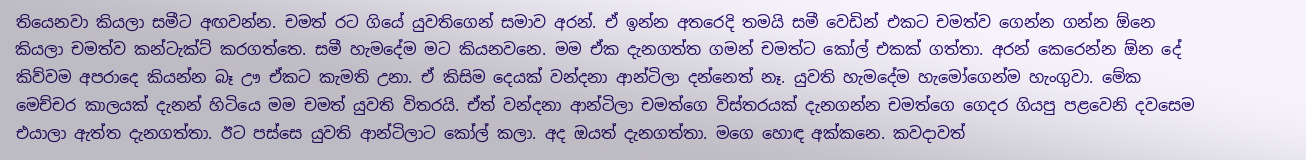තියෙනවා කියලා සමීට අඟවන්න. චමත් රට ගියේ යුවතිගෙන් සමාව අරන්. ඒ ඉන්න අතරෙදි තමයි සමී වෙඩින් එකට චමත්ව ගෙන්න ගන්න ඕනෙ කියලා චමත්ව කන්ටැක්ට් කරගත්තෙ. සමී හැමදේම මට කියනවනෙ. මම ඒක දැනගත්ත ගමන් චමත්ට කෝල් එකක් ගත්තා. අරන් කෙරෙන්න ඕන දේ කිව්වම අපරාදෙ කියන්න බෑ ඌ ඒකට කැමති උනා. ඒ කිසිම දෙයක් වන්දනා ආන්ටිලා දන්නෙත් නෑ. යුවති හැමදේම හැමෝගෙන්ම හැංගුවා. මේක මෙච්චර කාලයක් දැනන් හිටියෙ මම චමත් යුවති විතරයි. ඒත් වන්දනා ආන්ටිලා චමත්ගෙ විස්තරයක් දැනගන්න චමත්ගෙ ගෙදර ගියපු පළවෙනි දවසෙම එයාලා ඇත්ත දැනගත්තා. ඊට පස්සෙ යුවති ආන්ටිලාට කෝල් කලා. අද ඔයත් දැනගත්තා. මගෙ හොඳ අක්කනෙ. කවදාවත්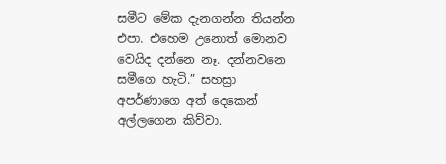සමීට මේක දැනගන්න තියන්න එපා. එහෙම උනොත් මොනව වෙයිද දන්නෙ නෑ. දන්නවනෙ සමීගෙ හැටි.” සහස්‍රා අපර්ණාගෙ අත් දෙකෙන් අල්ලගෙන කිව්වා.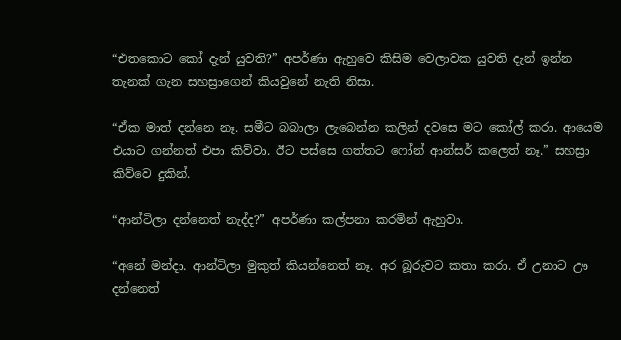“එතකොට කෝ දැන් යුවති?” අපර්ණා ඇහුවෙ කිසිම වෙලාවක යුවති දැන් ඉන්න තැනක් ගැන සහස්‍රාගෙන් කියවුනේ නැති නිසා.

“ඒක මාත් දන්නෙ නෑ. සමීට බබාලා ලැබෙන්න කලින් දවසෙ මට කෝල් කරා. ආයෙම එයාට ගන්නත් එපා කිව්වා. ඊට පස්සෙ ගත්තට ෆෝන් ආන්සර් කලෙත් නෑ.” සහස්‍රා කිව්වෙ දුකින්.

“ආන්ටිලා දන්නෙත් නැද්ද?” අපර්ණා කල්පනා කරමින් ඇහුවා.

“අනේ මන්දා. ආන්ටිලා මුකුත් කියන්නෙත් නෑ. අර බූරුවට කතා කරා. ඒ උනාට ඌ දන්නෙත්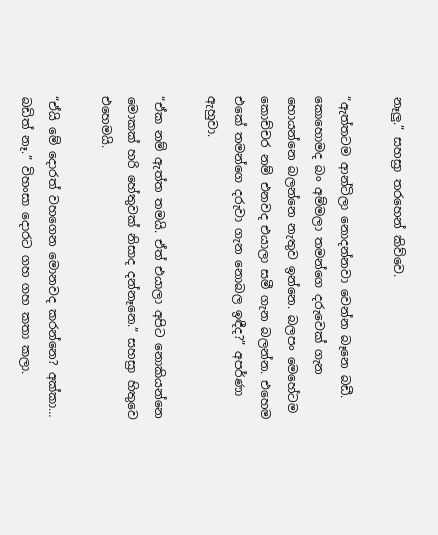නෑලු.” සහස්‍රා තරහෙන් කිව්වෙ.

“ඇත්තටම ආන්ටිලා නොදන්නවා වෙන්න බෑනෙ බඩී. කොහොමද බං අම්මලා තමන්ගෙ දරුවෙක් ගැන හොයන්නෙ බලන්නෙ නැතුව ඉන්නෙ. බලපං මෙහේටම කොච්චර නම් එනවද එයාලා සමී ගැන බලන්න. එහෙම එකේ තමන්ගෙ දරුවා ගැන නොබල ඉඳීද?” අපර්ණා ඇහුවා.

“ඒක නම් ඇත්ත තමයි. ඒත් එයාලා අපිට නොකියන්නෙ මොකක් හරි හේතුවක් නිසාද දන්නෑනෙ.” සහස්‍රා හිතුවෙ එහෙමයි.

“ඒයි මේ දොරත් වහගෙන මොනවද කරන්නෙ? අක්කා… බඩිත් නෑ.” විහංසා දොරට ගහ ගහ කතා කලා.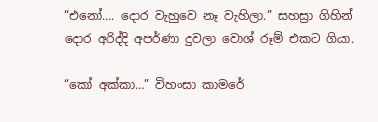“එනෝ…. දොර වැහුවෙ නෑ වැහිලා.” සහස්‍රා ගිහින් දොර අරිද්දි අපර්ණා දුවලා වොශ් රූම් එකට ගියා.

“කෝ අක්කා…” විහංසා කාමරේ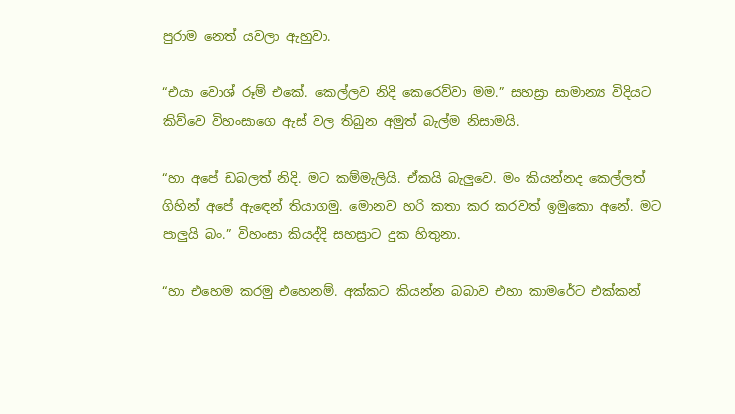පුරාම නෙත් යවලා ඇහුවා.

“එයා වොශ් රූම් එකේ. කෙල්ලව නිදි කෙරෙව්වා මම.” සහස්‍රා සාමාන්‍ය විදියට කිව්වෙ විහංසාගෙ ඇස් වල තිබුන අමුත් බැල්ම නිසාමයි.

“හා අපේ ඩබලත් නිදි. මට කම්මැලියි. ඒකයි බැලුවෙ. මං කියන්නද කෙල්ලත් ගිහින් අපේ ඇඳෙන් තියාගමු. මොනව හරි කතා කර කරවත් ඉමුකො අනේ. මට පාලුයි බං.” විහංසා කියද්දි සහස්‍රාට දුක හිතුනා.

“හා එහෙම කරමු එහෙනම්. අක්කට කියන්න බබාව එහා කාමරේට එක්කන්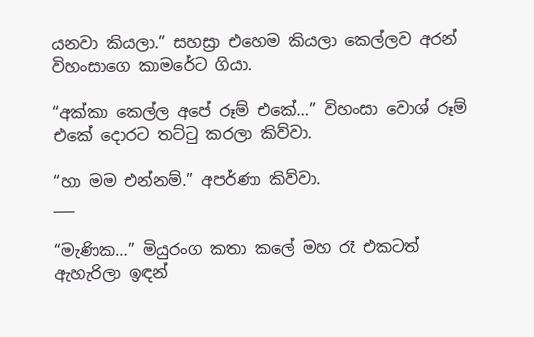යනවා කියලා.” සහස්‍රා එහෙම කියලා කෙල්ලව අරන් විහංසාගෙ කාමරේට ගියා.

“අක්කා කෙල්ල අපේ රූම් එකේ…” විහංසා වොශ් රූම් එකේ දොරට තට්ටු කරලා කිව්වා.

“හා මම එන්නම්.” අපර්ණා කිව්වා.
___

“මැණික…” මියුරංග කතා කලේ මහ රෑ එකටත් ඇහැරිලා ඉඳන්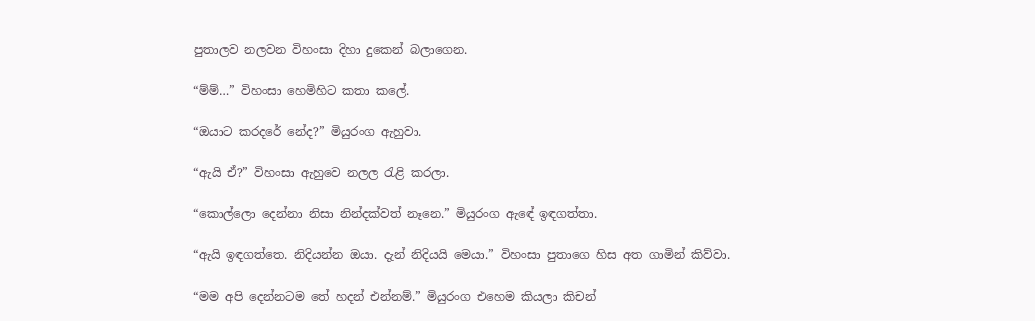පුතාලව නලවන විහංසා දිහා දුකෙන් බලාගෙන.

“ම්ම්…” විහංසා හෙමිහිට කතා කලේ.

“ඔයාට කරදරේ නේද?” මියුරංග ඇහුවා.

“ඇයි ඒ?” විහංසා ඇහුවෙ නලල රැළි කරලා.

“කොල්ලො දෙන්නා නිසා නින්දක්වත් නෑනෙ.” මියුරංග ඇඳේ ඉඳගත්තා.

“ඇයි ඉඳගත්තෙ. නිදියන්න ඔයා. දැන් නිදියයි මෙයා.” විහංසා පුතාගෙ හිස අත ගාමින් කිව්වා.

“මම අපි දෙන්නටම තේ හදන් එන්නම්.” මියුරංග එහෙම කියලා කිචන්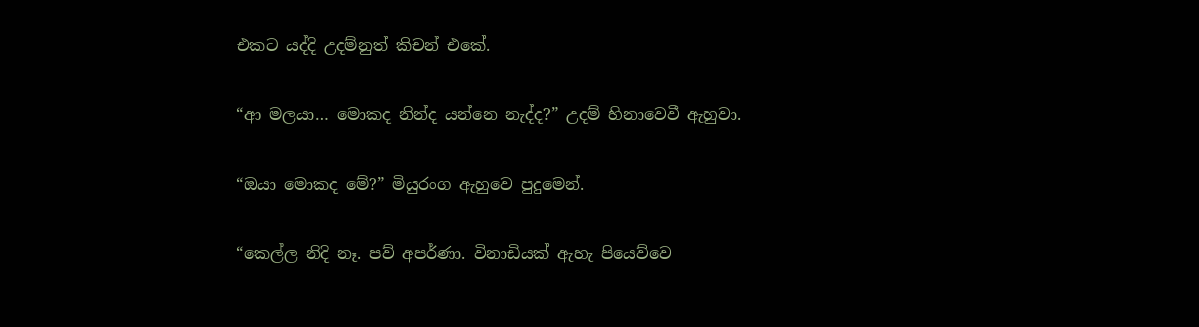එකට යද්දි උදම්නුත් කිචන් එකේ.

“ආ මලයා… මොකද නින්ද යන්නෙ නැද්ද?” උදම් හිනාවෙවී ඇහුවා.

“ඔයා මොකද මේ?” මියුරංග ඇහුවෙ පුදුමෙන්.

“කෙල්ල නිදි නෑ. පව් අපර්ණා. විනාඩියක් ඇහැ පියෙව්වෙ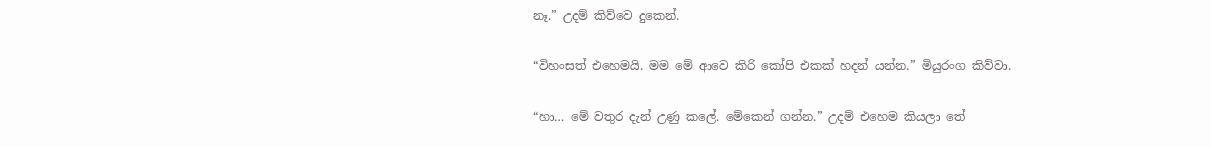නෑ.” උදම් කිව්වෙ දුකෙන්.

“විහංසත් එහෙමයි. මම මේ ආවෙ කිරි කෝපි එකක් හදන් යන්න.” මියුරංග කිව්වා.

“හා… මේ වතුර දැන් උණු කලේ. මේකෙන් ගන්න.” උදම් එහෙම කියලා තේ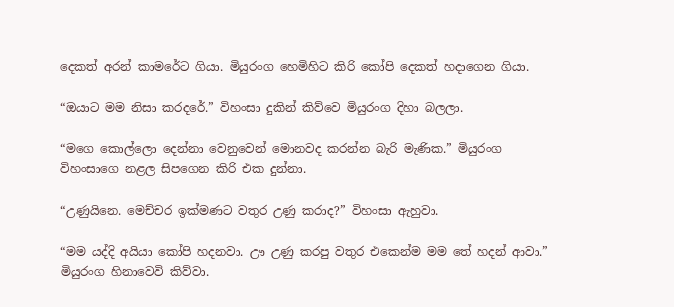දෙකත් අරන් කාමරේට ගියා. මියුරංග හෙමිහිට කිරි කෝපි දෙකත් හදාගෙන ගියා.

“ඔයාට මම නිසා කරදරේ.” විහංසා දුකින් කිව්වෙ මියුරංග දිහා බලලා.

“මගෙ කොල්ලො දෙන්නා වෙනුවෙන් මොනවද කරන්න බැරි මැණික.” මියුරංග විහංසාගෙ නළල සිපගෙන කිරි එක දුන්නා.

“උණුයිනෙ. මෙච්චර ඉක්මණට වතුර උණු කරාද?” විහංසා ඇහුවා.

“මම යද්දි අයියා කෝපි හදනවා. ඌ උණු කරපු වතුර එකෙන්ම මම තේ හදන් ආවා.” මියුරංග හිනාවෙවි කිව්වා.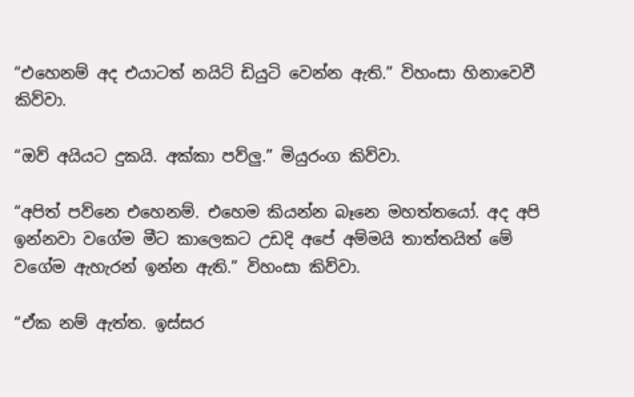“එහෙනම් අද එයාටත් නයිට් ඩියුටි වෙන්න ඇති.” විහංසා හිනාවෙවී කිව්වා.

“ඔව් අයියට දුකයි. අක්කා පව්ලු.” මියුරංග කිව්වා.

“අපිත් පව්නෙ එහෙනම්. එහෙම කියන්න බෑනෙ මහත්තයෝ. අද අපි ඉන්නවා වගේම මීට කාලෙකට උඩදි අපේ අම්මයි තාත්තයිත් මේ වගේම ඇහැරන් ඉන්න ඇති.” විහංසා කිව්වා.

“ඒක නම් ඇත්ත. ඉස්සර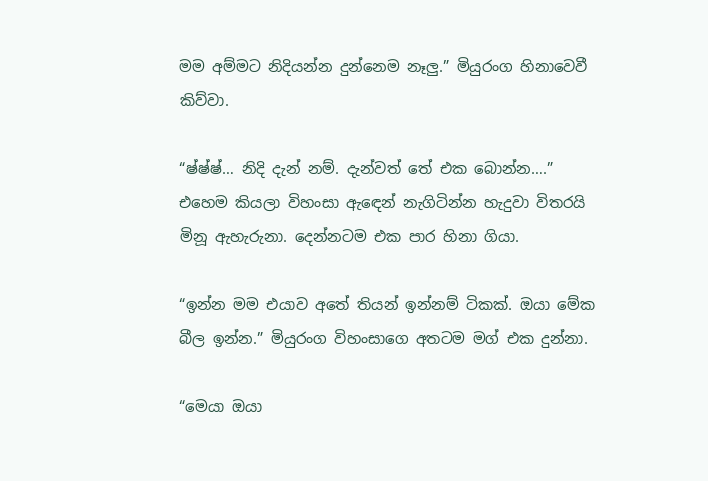මම අම්මට නිදියන්න දුන්නෙම නෑලු.” මියුරංග හිනාවෙවී කිව්වා.

“ෂ්ෂ්ෂ්… නිදි දැන් නම්. දැන්වත් තේ එක බොන්න….” එහෙම කියලා විහංසා ඇඳෙන් නැගිටින්න හැදුවා විතරයි මිනූ ඇහැරුනා. දෙන්නටම එක පාර හිනා ගියා.

“ඉන්න මම එයාව අතේ තියන් ඉන්නම් ටිකක්. ඔයා මේක බීල ඉන්න.” මියුරංග විහංසාගෙ අතටම මග් එක දුන්නා.

“මෙයා ඔයා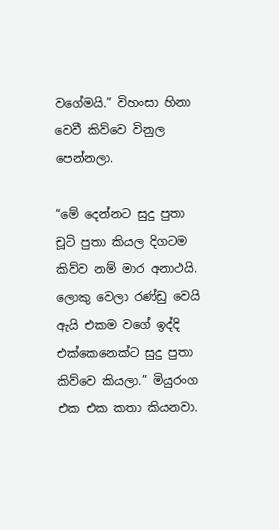වගේමයි.” විහංසා හිනා වෙවී කිව්වෙ විනුල පෙන්නලා.

“මේ දෙන්නට සුදු පුතා චූටි පුතා කියල දිගටම කිව්ව නම් මාර අනාථයි. ලොකු වෙලා රණ්ඩු වෙයි ඇයි එකම වගේ ඉද්දි එක්කෙනෙක්ට සුදු පුතා කිව්වෙ කියලා.” මියුරංග එක එක කතා කියනවා.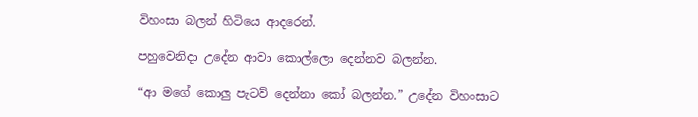විහංසා බලන් හිටියෙ ආදරෙන්.

පහුවෙනිදා උදේන ආවා කොල්ලො දෙන්නව බලන්න.

“ආ මගේ කොලු පැටව් දෙන්නා කෝ බලන්න.” උදේන විහංසාට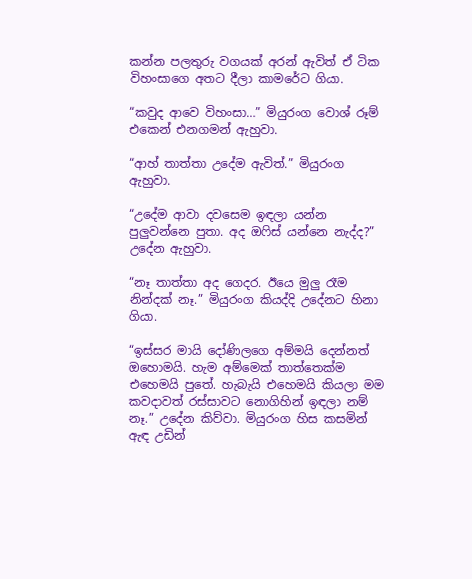කන්න පලතුරු වගයක් අරන් ඇවිත් ඒ ටික විහංසාගෙ අතට දීලා කාමරේට ගියා.

“කවුද ආවෙ විහංසා…” මියුරංග වොශ් රූම් එකෙන් එනගමන් ඇහුවා.

“ආහ් තාත්තා උදේම ඇවිත්.” මියුරංග ඇහුවා.

“උදේම ආවා දවසෙම ඉඳලා යන්න පුලුවන්නෙ පුතා. අද ඔෆිස් යන්නෙ නැද්ද?” උදේන ඇහුවා.

“නෑ තාත්තා අද ගෙදර. ඊයෙ මුලු රෑම නින්දක් නෑ.” මියුරංග කියද්දි උදේනට හිනා ගියා.

“ඉස්සර මායි දෝණිලගෙ අම්මයි දෙන්නත් ඔහොමයි. හැම අම්මෙක් තාත්තෙක්ම එහෙමයි පුතේ. හැබැයි එහෙමයි කියලා මම කවදාවත් රස්සාවට නොගිහින් ඉඳලා නම් නෑ.” උදේන කිව්වා. මියුරංග හිස කසමින් ඇඳ උඩින්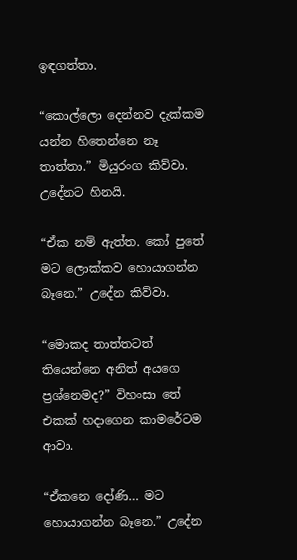ඉඳගත්තා.

“කොල්ලො දෙන්නව දැක්කම යන්න හිතෙන්නෙ නෑ තාත්තා.” මියුරංග කිව්වා. උදේනට හිනයි.

“ඒක නම් ඇත්ත. කෝ පුතේ මට ලොක්කව හොයාගන්න බෑනෙ.” උදේන කිව්වා.

“මොකද තාත්තටත් තියෙන්නෙ අනිත් අයගෙ ප්‍රශ්නෙමද?” විහංසා තේ එකක් හදාගෙන කාමරේටම ආවා.

“ඒකනෙ දෝණි… මට හොයාගන්න බෑනෙ.” උදේන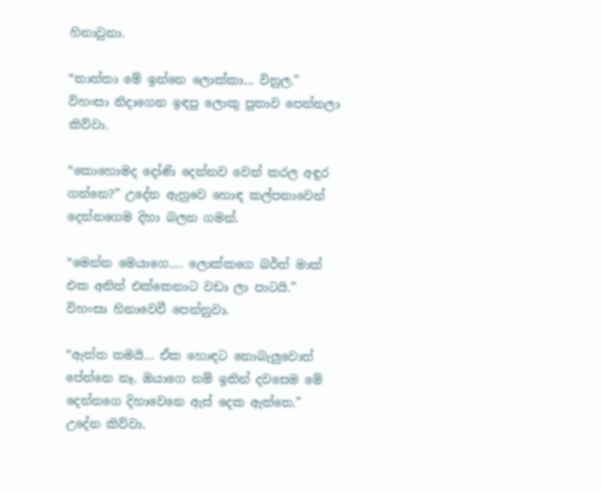හිනාවුනා.

“තාත්තා මේ ඉන්නෙ ලොක්කා… විනුල.” විහංසා නිදාගෙන ඉඳපු ලොකු පුතාව පෙන්නලා කිව්වා.

“කොහොමද දෝණි දෙන්නව වෙන් කරල අඳුර ගන්නෙ?” උදේන ඇහුවෙ හොඳ කල්පනාවෙන් දෙන්නගෙම දිහා බලන ගමන්.

“මෙන්න මෙයාගෙ…. ලොක්කගෙ බර්ත් මාක් එක අනිත් එක්කෙනාට වඩා ලා පාටයි.” විහංසා හිනාවෙවී පෙන්නුවා.

“ඇත්ත තමයි… ඒක හොඳට නොබැලුවොත් පේන්නෙ නෑ. ඔයාගෙ නම් ඉතින් දවසෙම මේ දෙන්නගෙ දිහාවෙනෙ ඇස් දෙක ඇත්තෙ.” උදේන කිව්වා.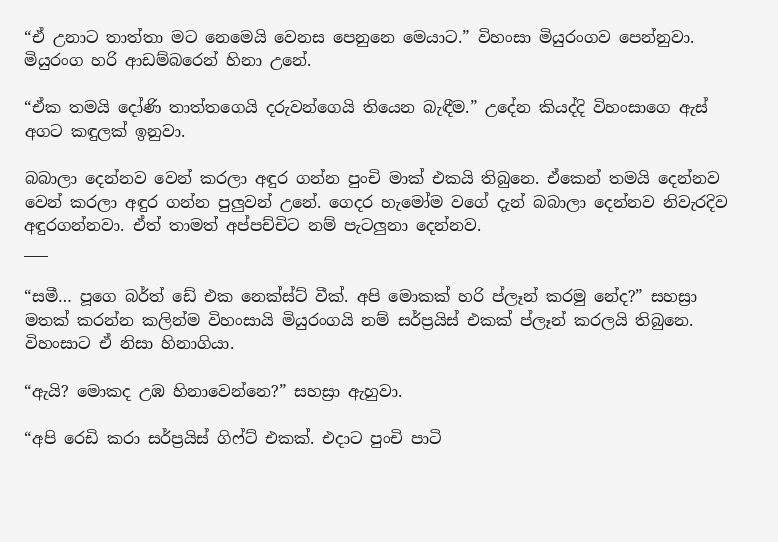“ඒ උනාට තාත්තා මට නෙමෙයි වෙනස පෙනුනෙ මෙයාට.” විහංසා මියුරංගව පෙන්නුවා. මියුරංග හරි ආඩම්බරෙන් හිනා උනේ.

“ඒක තමයි දෝණි තාත්තගෙයි දරුවන්ගෙයි තියෙන බැඳීම.” උදේන කියද්දි විහංසාගෙ ඇස් අගට කඳුලක් ඉනුවා.

බබාලා දෙන්නව වෙන් කරලා අඳුර ගන්න පුංචි මාක් එකයි තිබුනෙ. ඒකෙන් තමයි දෙන්නව වෙන් කරලා අඳුර ගන්න පුලුවන් උනේ. ගෙදර හැමෝම වගේ දැන් බබාලා දෙන්නව නිවැරදිව අඳුරගන්නවා. ඒත් තාමත් අප්පච්චිට නම් පැටලුනා දෙන්නව.
___

“සමී… පූගෙ බර්ත් ඩේ එක නෙක්ස්ට් වීක්. අපි මොකක් හරි ප්ලෑන් කරමු නේද?” සහස්‍රා මතක් කරන්න කලින්ම විහංසායි මියුරංගයි නම් සර්ප්‍රයිස් එකක් ප්ලෑන් කරලයි තිබුනෙ. විහංසාට ඒ නිසා හිනාගියා.

“ඇයි? මොකද උඹ හිනාවෙන්නෙ?” සහස්‍රා ඇහුවා.

“අපි රෙඩි කරා සර්ප්‍රයිස් ගිෆ්ට් එකක්. එදාට පුංචි පාටි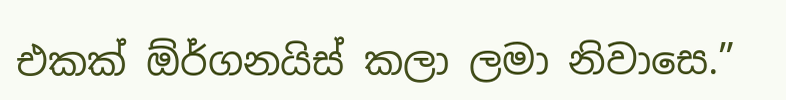එකක් ඕර්ගනයිස් කලා ලමා නිවාසෙ.”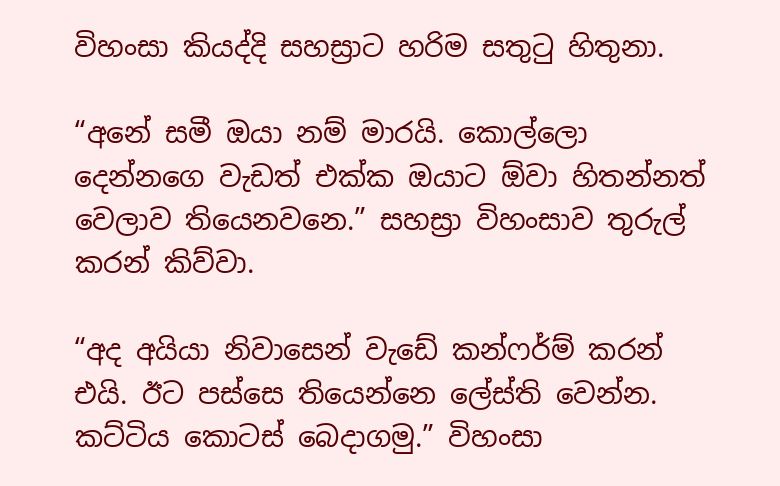විහංසා කියද්දි සහස්‍රාට හරිම සතුටු හිතුනා.

“අනේ සමී ඔයා නම් මාරයි. කොල්ලො දෙන්නගෙ වැඩත් එක්ක ඔයාට ඕවා හිතන්නත් වෙලාව තියෙනවනෙ.” සහස්‍රා විහංසාව තුරුල් කරන් කිව්වා.

“අද අයියා නිවාසෙන් වැඩේ කන්ෆර්ම් කරන් එයි. ඊට පස්සෙ තියෙන්නෙ ලේස්ති වෙන්න. කට්ටිය කොටස් බෙදාගමු.” විහංසා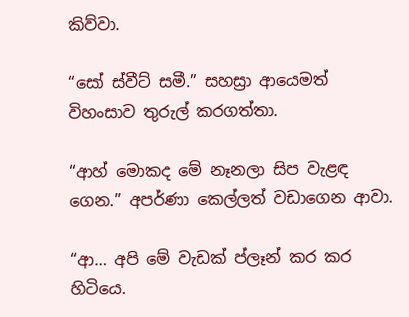කිව්වා.

“සෝ ස්වීට් සමී.” සහස්‍රා ආයෙමත් විහංසාව තුරුල් කරගත්තා.

“ආහ් මොකද මේ නෑනලා සිප වැළඳ ගෙන.” අපර්ණා කෙල්ලත් වඩාගෙන ආවා.

“ආ… අපි මේ වැඩක් ප්ලෑන් කර කර හිටියෙ.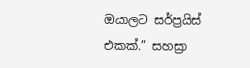ඔයාලට සර්ප්‍රයිස් එකක්.” සහස්‍රා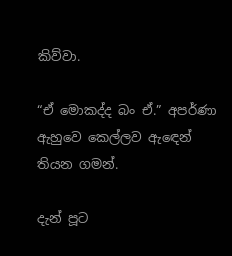කිව්වා.

“ඒ මොකද්ද බං ඒ.” අපර්ණා ඇහුවෙ කෙල්ලව ඇඳෙන් තියන ගමන්.

දැන් පූට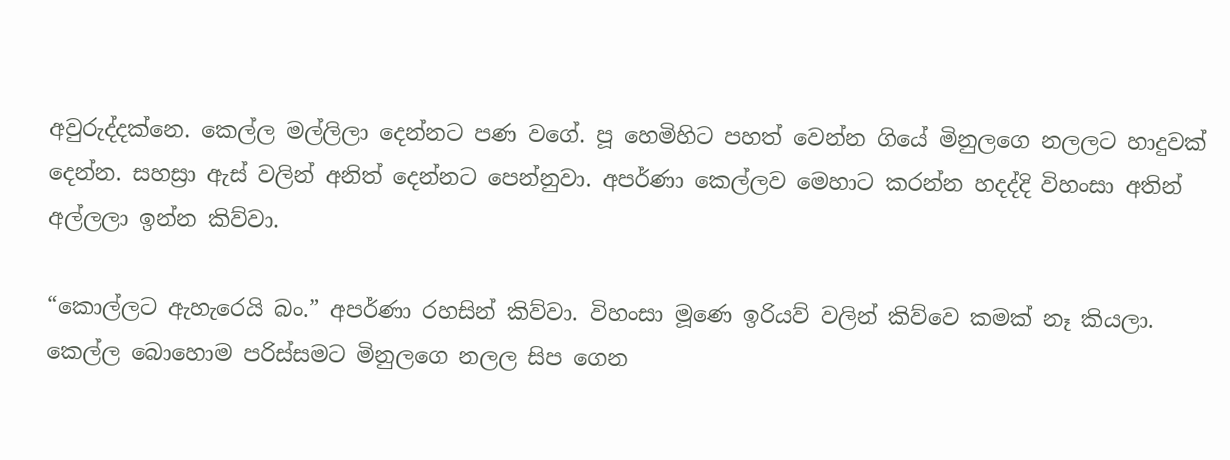අවුරුද්දක්නෙ. කෙල්ල මල්ලිලා දෙන්නට පණ වගේ. පූ හෙමිහිට පහත් වෙන්න ගියේ මිනුලගෙ නලලට හාදුවක් දෙන්න. සහස්‍රා ඇස් වලින් අනිත් දෙන්නට පෙන්නුවා. අපර්ණා කෙල්ලව මෙහාට කරන්න හදද්දි විහංසා අතින් අල්ලලා ඉන්න කිව්වා.

“කොල්ලට ඇහැරෙයි බං.” අපර්ණා රහසින් කිව්වා. විහංසා මූණෙ ඉරියව් වලින් කිව්වෙ කමක් නෑ කියලා. කෙල්ල බොහොම පරිස්සමට මිනුලගෙ නලල සිප ගෙන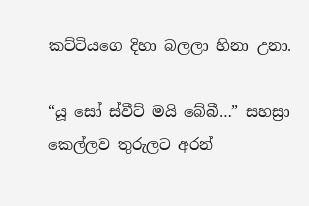කට්ටියගෙ දිහා බලලා හිනා උනා.

“යූ සෝ ස්වීට් මයි බේබී…” සහස්‍රා කෙල්ලව තුරුලට අරන්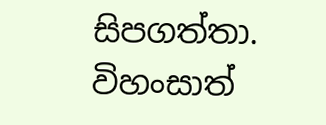සිපගත්තා. විහංසාත්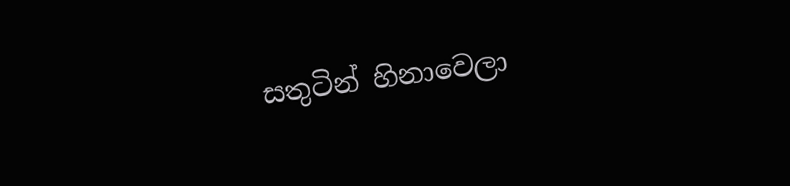සතුටින් හිනාවෙලා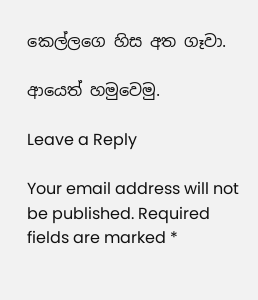කෙල්ලගෙ හිස අත ගෑවා.

ආයෙත් හමුවෙමු.

Leave a Reply

Your email address will not be published. Required fields are marked *